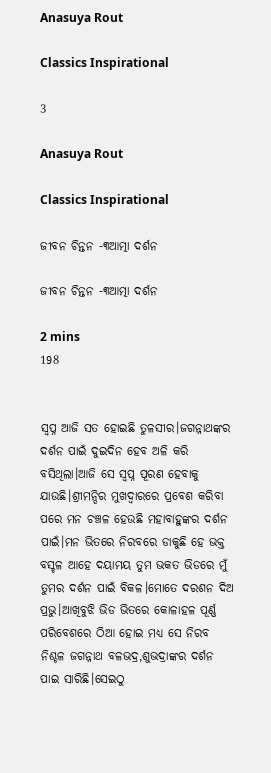Anasuya Rout

Classics Inspirational

3

Anasuya Rout

Classics Inspirational

ଜୀବନ ଚିନ୍ତନ -୩ଆତ୍ମା ଦର୍ଶନ

ଜୀବନ ଚିନ୍ତନ -୩ଆତ୍ମା ଦର୍ଶନ

2 mins
198


ସ୍ବପ୍ନ ଆଜି ସତ ହୋଇଛି ତୁଳସୀର।ଜଗନ୍ନାଥଙ୍କର ଦର୍ଶନ ପାଇଁ ଦୁଇଦିନ ହେବ ଅଳି କରି ବସିଥିଲା।ଆଜି ସେ ସ୍ବପ୍ନ ପୂରଣ ହେବାକୁ ଯାଉଛି।ଶ୍ରୀମନ୍ଦିର ମୁଖଦ୍ବାରରେ ପ୍ରବେଶ କରିବା ପରେ ମନ ଚଞ୍ଚଳ ହେଉଛି ମହାବାହୁଙ୍କର ଦର୍ଶନ ପାଇଁ।ମନ ଭିତରେ ନିରବରେ ଡାକୁଛି ହେ ଭକ୍ତ ବସ୍ଚଳ ଆହେ ଦୟାମୟ ତୁମ ଭକତ ଭିଡରେ ମୁଁ ତୁମର ଦର୍ଶନ ପାଇଁ ବିକଳ।ମୋତେ ଦରଶନ ଦିଅ ପ୍ରଭୁ।ଆଖିବୁଝି ଭିଡ ଭିତରେ କୋଳାହଳ ପୂର୍ଣ୍ଣ ପରିବେଶରେ ଠିଆ ହୋଇ ମଧ୍ଯ ସେ ନିରବ ନିଶ୍ଚଳ ଜଗନ୍ନାଥ ବଳଭଦ୍ର,ଶୁଭଦ୍ରାଙ୍କର ଦର୍ଶନ ପାଇ ସାରିଛି।ସେଇଠୁ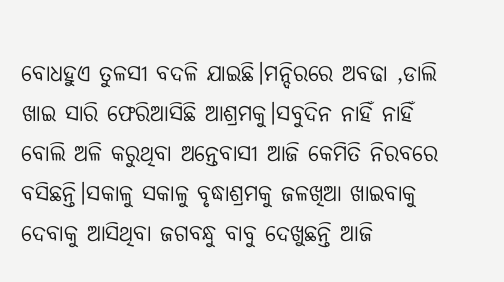ବୋଧହୁଏ ତୁଳସୀ ବଦଳି ଯାଇଛି।ମନ୍ଦିରରେ ଅବଢା ,ଡାଲି ଖାଇ ସାରି ଫେରିଆସିଛି ଆଶ୍ରମକୁ।ସବୁଦିନ ନାହିଁ ନାହିଁ ବୋଲି ଅଳି କରୁଥିବା ଅନ୍ତେବାସୀ ଆଜି କେମିତି ନିରବରେ ବସିଛନ୍ତି।ସକାଳୁ ସକାଳୁ ବୃଦ୍ଧାଶ୍ରମକୁ ଜଳଖିଆ ଖାଇବାକୁ ଦେବାକୁ ଆସିଥିବା ଜଗବନ୍ଧୁ ବାବୁ ଦେଖୁଛନ୍ତି ଆଜି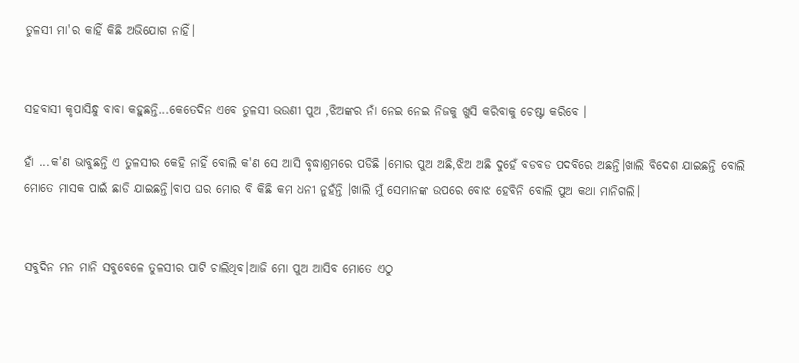ତୁଳସୀ ମା'ର କାହିଁ କିଛି ଅଭିଯୋଗ ନାହିଁ।


ସହବାସୀ କୃପାସିନ୍ଧୁ ବାବା କହୁଛନ୍ତି...କେତେଦିନ ଏବେ ତୁଳସୀ ଭଉଣୀ ପୁଅ ,ଝିଅଙ୍କର ନାଁ ନେଇ ନେଇ ନିଜକୁ ଖୁସି କରିବାକୁ ଚେଷ୍ଟା କରିବେ ।

ହାଁ ...କ'ଣ ଭାବୁଛନ୍ତି ଏ ତୁଳସୀର କେହି ନାହିଁ ବୋଲି କ'ଣ ସେ ଆସି ବୃଦ୍ଧାଶ୍ରମରେ ପଡିଛି ।ମୋର ପୁଅ ଅଛି,ଝିଅ ଅଛି ଦୁହେଁ ବଡବଡ ପଦବିରେ ଅଛନ୍ତି।ଖାଲି ବିଦେଶ ଯାଇଛନ୍ତି ବୋଲି ମୋତେ ମାସକ ପାଇଁ ଛାଡି ଯାଇଛନ୍ତି।ବାପ ଘର ମୋର ବି କିଛି କମ ଧନୀ ନୁହଁନ୍ତି ।ଖାଲି ମୁଁ ସେମାନଙ୍କ ଉପରେ ବୋଝ ହେବିନି ବୋଲି ପୁଅ କଥା ମାନିଗଲି।


ସବୁଦିନ ମନ ମାନି ସବୁବେଳେ ତୁଳସୀର ପାଟି ଚାଲିଥିବ।ଆଜି ମୋ ପୁଅ ଆସିବ ମୋତେ ଏଠୁ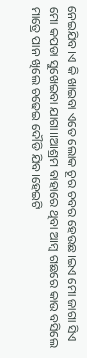ନେଇଯିବ।ଏ କି ଖାଇବା ଏତେ ଲୋକ ଚୂର ଚବର ହେଉଛ।ଇଏ ମୋ ଜାଗା ସିଏ ମୋ କପଡା ସୁଖେଇବା ଯାଗା।।ଆଶ୍ରମ ବାହାରେ ଥିବା ଆମ୍ବ ଗଛରେ କାଉ ବସିଲେ ମାତ୍ରେ ପାନ ଖିଲେ ଚଢେଇ ଦୌଡି ଯିବ।ହେଇଟି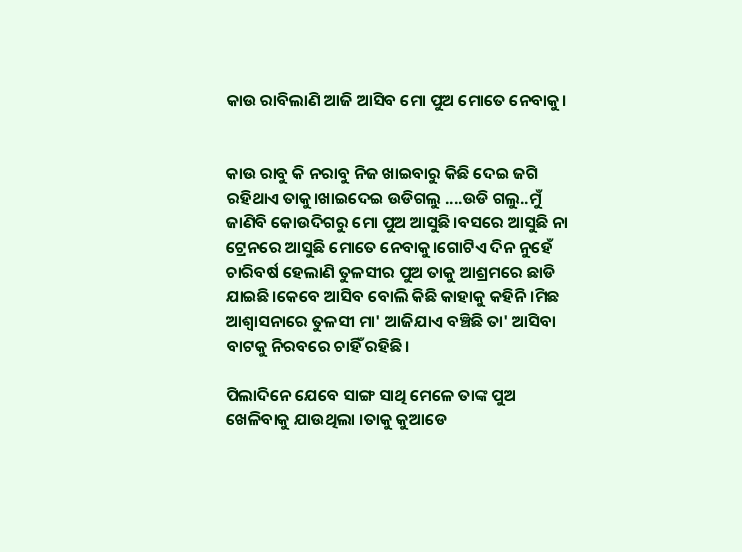କାଉ ରାବିଲାଣି ଆଜି ଆସିବ ମୋ ପୁଅ ମୋତେ ନେବାକୁ।


କାଉ ରାବୁ କି ନରାବୁ ନିଜ ଖାଇବାରୁ କିଛି ଦେଇ ଜଗି ରହିଥାଏ ତାକୁ।ଖାଇଦେଇ ଉଡିଗଲୁ ....ଉଡି ଗଲୁ..ମୁଁ ଜାଣିବି କୋଉଦିଗରୁ ମୋ ପୁଅ ଆସୁଛି।ବସରେ ଆସୁଛି ନା ଟ୍ରେନରେ ଆସୁଛି ମୋତେ ନେବାକୁ।ଗୋଟିଏ ଦିନ ନୁହେଁ ଚାରିବର୍ଷ ହେଲାଣି ତୁଳସୀର ପୁଅ ତାକୁ ଆଶ୍ରମରେ ଛାଡି ଯାଇଛି।କେବେ ଆସିବ ବୋଲି କିଛି କାହାକୁ କହିନି ।ମିଛ ଆଶ୍ବାସନାରେ ତୁଳସୀ ମା' ଆଜିଯାଏ ବଞ୍ଚିଛି ତା' ଆସିବା ବାଟକୁ ନିରବରେ ଚାହିଁ ରହିଛି।

ପିଲାଦିନେ ଯେବେ ସାଙ୍ଗ ସାଥି ମେଳେ ତାଙ୍କ ପୁଅ ଖେଳିବାକୁ ଯାଉଥିଲା ।ତାକୁ କୁଆଡେ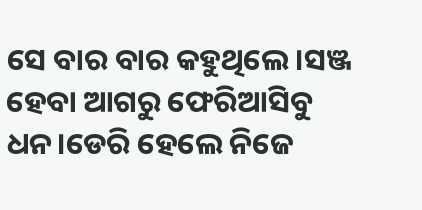ସେ ବାର ବାର କହୁଥିଲେ।ସଞ୍ଜ ହେବା ଆଗରୁ ଫେରିଆସିବୁ ଧନ।ଡେରି ହେଲେ ନିଜେ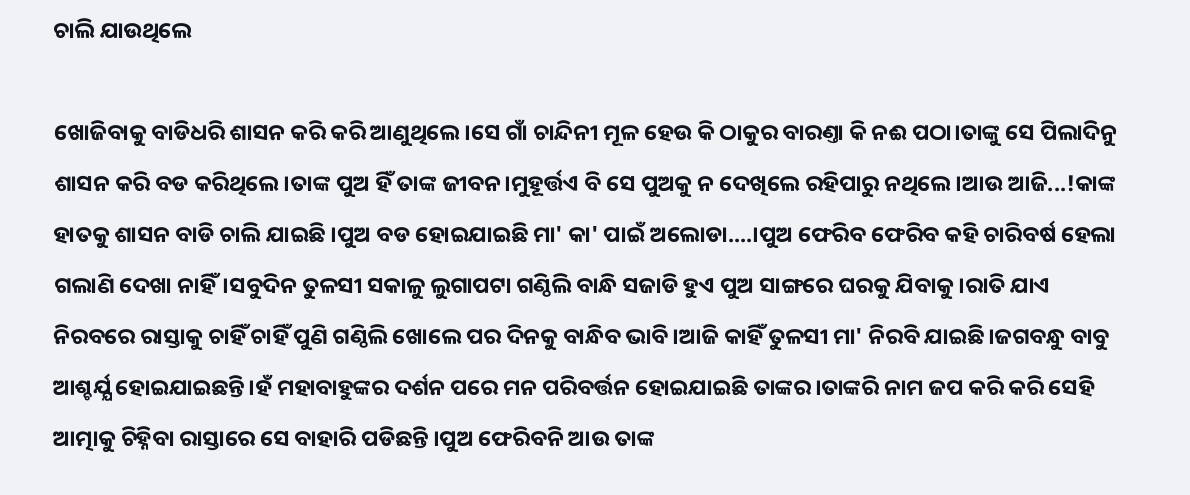ଚାଲି ଯାଉଥିଲେ

ଖୋଜିବାକୁ ବାଡିଧରି ଶାସନ କରି କରି ଆଣୁଥିଲେ।ସେ ଗାଁ ଚାନ୍ଦିନୀ ମୂଳ ହେଉ କି ଠାକୁର ବାରଣ୍ତା କି ନଈ ପଠା।ତାଙ୍କୁ ସେ ପିଲାଦିନୁ ଶାସନ କରି ବଡ କରିଥିଲେ।ତାଙ୍କ ପୁଅ ହିଁ ତାଙ୍କ ଜୀବନ।ମୁହୂର୍ତ୍ତଏ ବି ସେ ପୁଅକୁ ନ ଦେଖିଲେ ରହିପାରୁ ନଥିଲେ।ଆଉ ଆଜି...!କାଙ୍କ ହାତକୁ ଶାସନ ବାଡି ଚାଲି ଯାଇଛି ।ପୁଅ ବଡ ହୋଇଯାଇଛି ମା' କା' ପାଇଁ ଅଲୋଡା....।ପୁଅ ଫେରିବ ଫେରିବ କହି ଚାରିବର୍ଷ ହେଲା ଗଲାଣି ଦେଖା ନାହିଁ।ସବୁଦିନ ତୁଳସୀ ସକାଳୁ ଲୁଗାପଟା ଗଣ୍ଠିଲି ବାନ୍ଧି ସଜାଡି ହୁଏ ପୁଅ ସାଙ୍ଗରେ ଘରକୁ ଯିବାକୁ।ରାତି ଯାଏ ନିରବରେ ରାସ୍ତାକୁ ଚାହିଁ ଚାହିଁ ପୁଣି ଗଣ୍ଠିଲି ଖୋଲେ ପର ଦିନକୁ ବାନ୍ଧିବ ଭାବି।ଆଜି କାହିଁ ତୁଳସୀ ମା' ନିରବି ଯାଇଛି।ଜଗବନ୍ଧୁ ବାବୁ ଆଶ୍ଚର୍ଯ୍ଯ ହୋଇଯାଇଛନ୍ତି।ହଁ ମହାବାହୁଙ୍କର ଦର୍ଶନ ପରେ ମନ ପରିବର୍ତ୍ତନ ହୋଇଯାଇଛି ତାଙ୍କର।ତାଙ୍କରି ନାମ ଜପ କରି କରି ସେହି ଆତ୍ମାକୁ ଚିହ୍ନିବା ରାସ୍ତାରେ ସେ ବାହାରି ପଡିଛନ୍ତି ।ପୁଅ ଫେରିବନି ଆଉ ତାଙ୍କ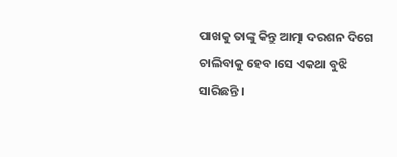ପାଖକୁ ତାଙ୍କୁ କିନ୍ତୁ ଆତ୍ମା ଦରଶନ ଦିଗେ ଚାଲିବାକୁ ହେବ ।ସେ ଏକଥା ବୁଝି ସାରିଛନ୍ତି ।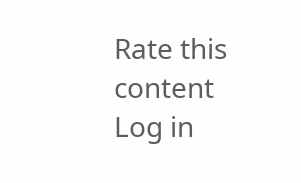Rate this content
Log in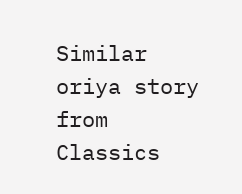Similar oriya story from Classics